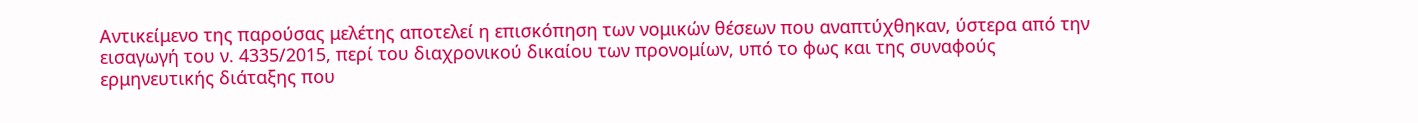Αντικείμενο της παρούσας μελέτης αποτελεί η επισκόπηση των νομικών θέσεων που αναπτύχθηκαν, ύστερα από την εισαγωγή του ν. 4335/2015, περί του διαχρονικού δικαίου των προνομίων, υπό το φως και της συναφούς ερμηνευτικής διάταξης που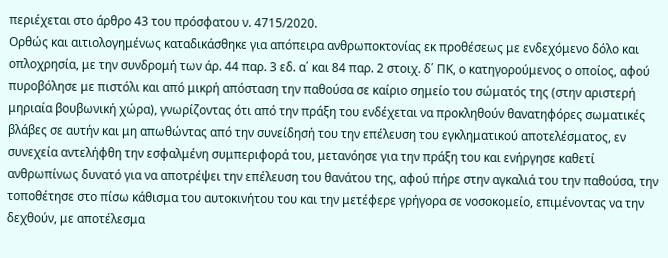περιέχεται στο άρθρο 43 του πρόσφατου ν. 4715/2020.
Ορθώς και αιτιολογημένως καταδικάσθηκε για απόπειρα ανθρωποκτονίας εκ προθέσεως με ενδεχόμενο δόλο και οπλοχρησία, με την συνδρομή των άρ. 44 παρ. 3 εδ. α΄ και 84 παρ. 2 στοιχ. δ΄ ΠΚ, ο κατηγορούμενος ο οποίος, αφού πυροβόλησε με πιστόλι και από μικρή απόσταση την παθούσα σε καίριο σημείο του σώματός της (στην αριστερή μηριαία βουβωνική χώρα), γνωρίζοντας ότι από την πράξη του ενδέχεται να προκληθούν θανατηφόρες σωματικές βλάβες σε αυτήν και μη απωθώντας από την συνείδησή του την επέλευση του εγκληματικού αποτελέσματος, εν συνεχεία αντελήφθη την εσφαλμένη συμπεριφορά του, μετανόησε για την πράξη του και ενήργησε καθετί ανθρωπίνως δυνατό για να αποτρέψει την επέλευση του θανάτου της, αφού πήρε στην αγκαλιά του την παθούσα, την τοποθέτησε στο πίσω κάθισμα του αυτοκινήτου του και την μετέφερε γρήγορα σε νοσοκομείο, επιμένοντας να την δεχθούν, με αποτέλεσμα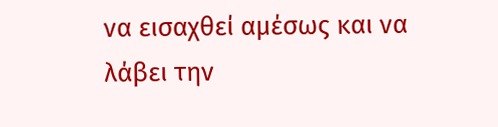να εισαχθεί αμέσως και να λάβει την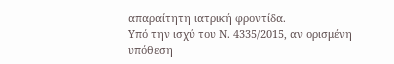απαραίτητη ιατρική φροντίδα.
Υπό την ισχύ του Ν. 4335/2015, αν ορισμένη υπόθεση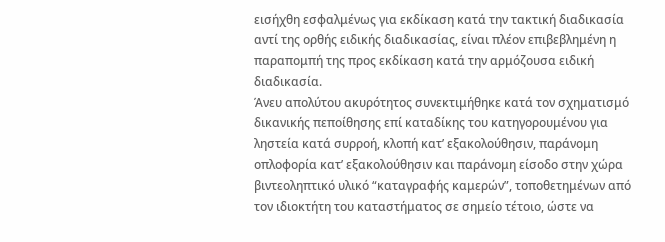εισήχθη εσφαλμένως για εκδίκαση κατά την τακτική διαδικασία αντί της ορθής ειδικής διαδικασίας, είναι πλέον επιβεβλημένη η παραπομπή της προς εκδίκαση κατά την αρμόζουσα ειδική διαδικασία.
Άνευ απολύτου ακυρότητος συνεκτιμήθηκε κατά τον σχηματισμό δικανικής πεποίθησης επί καταδίκης του κατηγορουμένου για ληστεία κατά συρροή, κλοπή κατ’ εξακολούθησιν, παράνομη οπλοφορία κατ’ εξακολούθησιν και παράνομη είσοδο στην χώρα βιντεοληπτικό υλικό “καταγραφής καμερών”, τοποθετημένων από τον ιδιοκτήτη του καταστήματος σε σημείο τέτοιο, ώστε να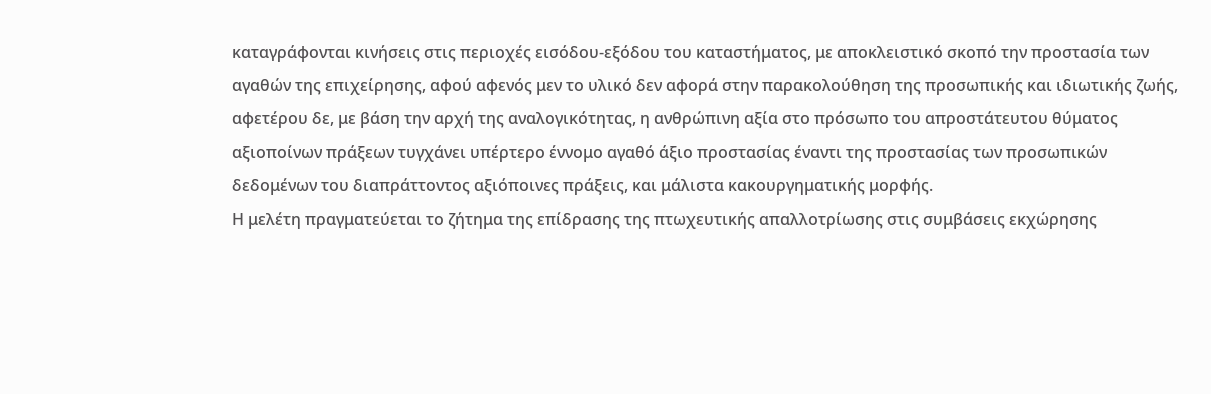καταγράφονται κινήσεις στις περιοχές εισόδου-εξόδου του καταστήματος, με αποκλειστικό σκοπό την προστασία των αγαθών της επιχείρησης, αφού αφενός μεν το υλικό δεν αφορά στην παρακολούθηση της προσωπικής και ιδιωτικής ζωής, αφετέρου δε, με βάση την αρχή της αναλογικότητας, η ανθρώπινη αξία στο πρόσωπο του απροστάτευτου θύματος αξιοποίνων πράξεων τυγχάνει υπέρτερο έννομο αγαθό άξιο προστασίας έναντι της προστασίας των προσωπικών δεδομένων του διαπράττοντος αξιόποινες πράξεις, και μάλιστα κακουργηματικής μορφής.
Η μελέτη πραγματεύεται το ζήτημα της επίδρασης της πτωχευτικής απαλλοτρίωσης στις συμβάσεις εκχώρησης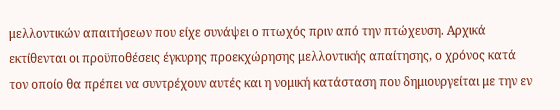μελλοντικών απαιτήσεων που είχε συνάψει ο πτωχός πριν από την πτώχευση. Αρχικά εκτίθενται οι προϋποθέσεις έγκυρης προεκχώρησης μελλοντικής απαίτησης, ο χρόνος κατά τον οποίο θα πρέπει να συντρέχουν αυτές και η νομική κατάσταση που δημιουργείται με την εν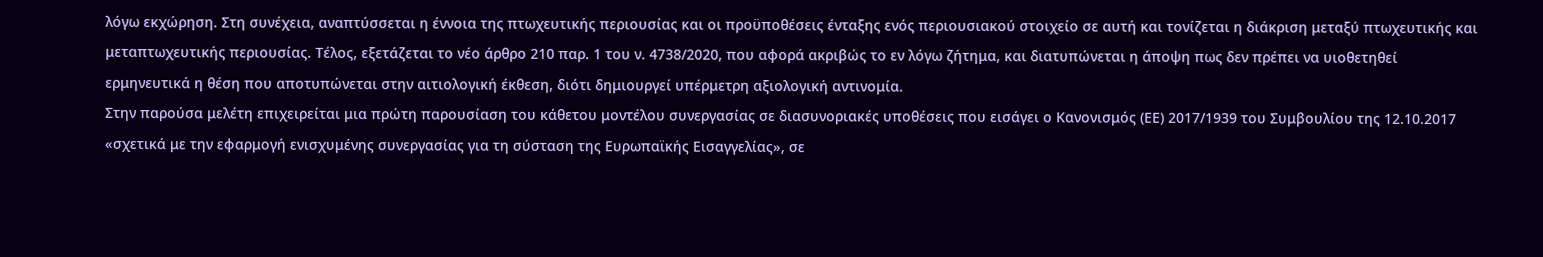λόγω εκχώρηση. Στη συνέχεια, αναπτύσσεται η έννοια της πτωχευτικής περιουσίας και οι προϋποθέσεις ένταξης ενός περιουσιακού στοιχείο σε αυτή και τονίζεται η διάκριση μεταξύ πτωχευτικής και μεταπτωχευτικής περιουσίας. Τέλος, εξετάζεται το νέο άρθρο 210 παρ. 1 του ν. 4738/2020, που αφορά ακριβώς το εν λόγω ζήτημα, και διατυπώνεται η άποψη πως δεν πρέπει να υιοθετηθεί ερμηνευτικά η θέση που αποτυπώνεται στην αιτιολογική έκθεση, διότι δημιουργεί υπέρμετρη αξιολογική αντινομία.
Στην παρούσα μελέτη επιχειρείται μια πρώτη παρουσίαση του κάθετου μοντέλου συνεργασίας σε διασυνοριακές υποθέσεις που εισάγει ο Κανονισμός (ΕΕ) 2017/1939 του Συμβουλίου της 12.10.2017 «σχετικά με την εφαρμογή ενισχυμένης συνεργασίας για τη σύσταση της Ευρωπαϊκής Εισαγγελίας», σε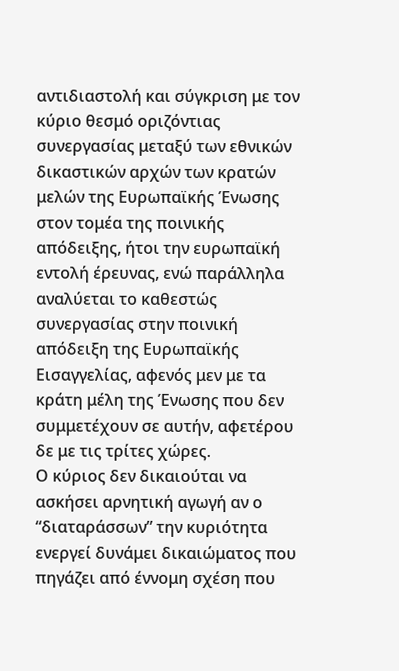αντιδιαστολή και σύγκριση με τον κύριο θεσμό οριζόντιας συνεργασίας μεταξύ των εθνικών δικαστικών αρχών των κρατών μελών της Ευρωπαϊκής Ένωσης στον τομέα της ποινικής απόδειξης, ήτοι την ευρωπαϊκή εντολή έρευνας, ενώ παράλληλα αναλύεται το καθεστώς συνεργασίας στην ποινική απόδειξη της Ευρωπαϊκής Εισαγγελίας, αφενός μεν με τα κράτη μέλη της Ένωσης που δεν συμμετέχουν σε αυτήν, αφετέρου δε με τις τρίτες χώρες.
Ο κύριος δεν δικαιούται να ασκήσει αρνητική αγωγή αν ο “διαταράσσων” την κυριότητα ενεργεί δυνάμει δικαιώματος που πηγάζει από έννομη σχέση που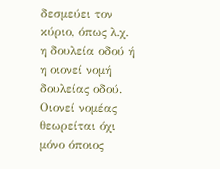δεσμεύει τον κύριο, όπως λ.χ. η δουλεία οδού ή η οιονεί νομή δουλείας οδού. Οιονεί νομέας θεωρείται όχι μόνο όποιος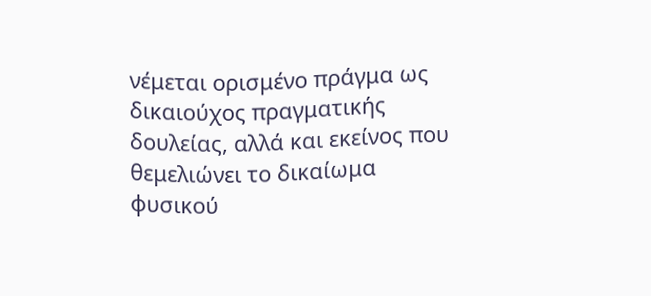νέμεται ορισμένο πράγμα ως δικαιούχος πραγματικής δουλείας, αλλά και εκείνος που θεμελιώνει το δικαίωμα φυσικού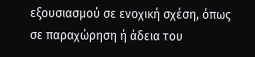εξουσιασμού σε ενοχική σχέση, όπως σε παραχώρηση ή άδεια του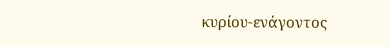κυρίου-ενάγοντος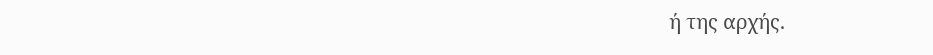ή της αρχής.